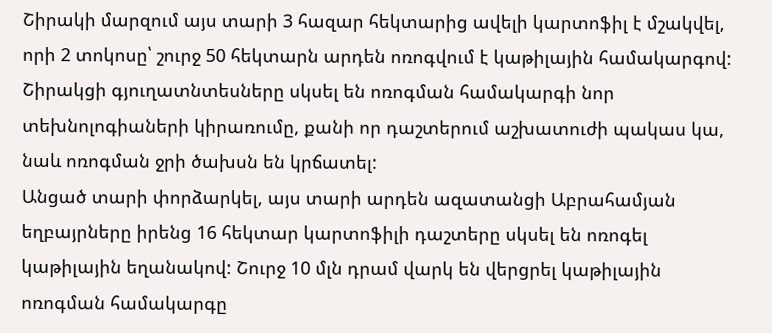Շիրակի մարզում այս տարի 3 հազար հեկտարից ավելի կարտոֆիլ է մշակվել, որի 2 տոկոսը՝ շուրջ 50 հեկտարն արդեն ոռոգվում է կաթիլային համակարգով: Շիրակցի գյուղատնտեսները սկսել են ոռոգման համակարգի նոր տեխնոլոգիաների կիրառումը, քանի որ դաշտերում աշխատուժի պակաս կա, նաև ոռոգման ջրի ծախսն են կրճատել:
Անցած տարի փորձարկել, այս տարի արդեն ազատանցի Աբրահամյան եղբայրները իրենց 16 հեկտար կարտոֆիլի դաշտերը սկսել են ոռոգել կաթիլային եղանակով: Շուրջ 10 մլն դրամ վարկ են վերցրել կաթիլային ոռոգման համակարգը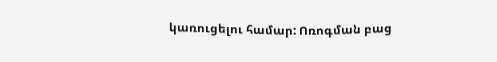կառուցելու համար: Ոռոգման բաց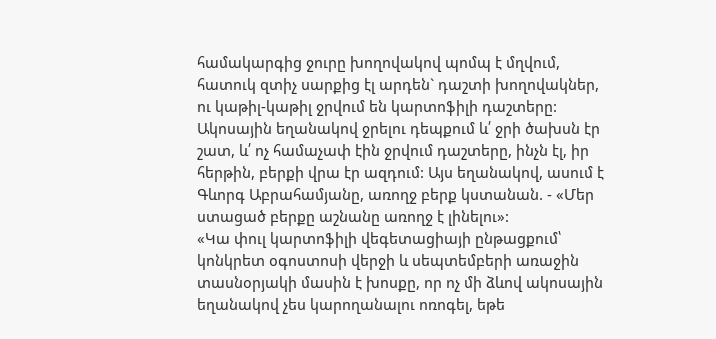համակարգից ջուրը խողովակով պոմպ է մղվում, հատուկ զտիչ սարքից էլ արդեն` դաշտի խողովակներ, ու կաթիլ-կաթիլ ջրվում են կարտոֆիլի դաշտերը:
Ակոսային եղանակով ջրելու դեպքում և՛ ջրի ծախսն էր շատ, և՛ ոչ համաչափ էին ջրվում դաշտերը, ինչն էլ, իր հերթին, բերքի վրա էր ազդում: Այս եղանակով, ասում է Գևորգ Աբրահամյանը, առողջ բերք կստանան. - «Մեր ստացած բերքը աշնանը առողջ է լինելու»:
«Կա փուլ կարտոֆիլի վեգետացիայի ընթացքում՝ կոնկրետ օգոստոսի վերջի և սեպտեմբերի առաջին տասնօրյակի մասին է խոսքը, որ ոչ մի ձևով ակոսային եղանակով չես կարողանալու ոռոգել, եթե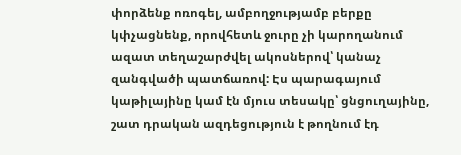փորձենք ոռոգել, ամբողջությամբ բերքը կփչացնենք, որովհետև ջուրը չի կարողանում ազատ տեղաշարժվել ակոսներով՝ կանաչ զանգվածի պատճառով: Էս պարագայում կաթիլայինը կամ էն մյուս տեսակը՝ ցնցուղայինը, շատ դրական ազդեցություն է թողնում էդ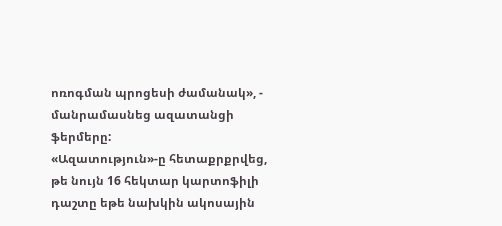ոռոգման պրոցեսի ժամանակ», - մանրամասնեց ազատանցի ֆերմերը:
«Ազատություն»-ը հետաքրքրվեց, թե նույն 16 հեկտար կարտոֆիլի դաշտը եթե նախկին ակոսային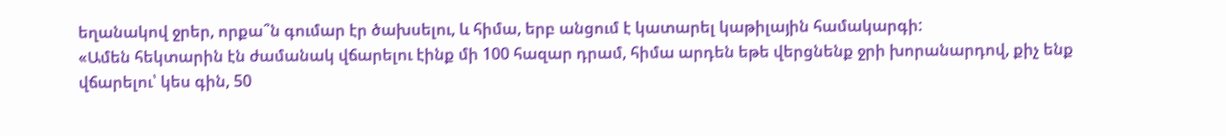եղանակով ջրեր, որքա՞ն գումար էր ծախսելու, և հիմա, երբ անցում է կատարել կաթիլային համակարգի:
«Ամեն հեկտարին էն ժամանակ վճարելու էինք մի 100 հազար դրամ, հիմա արդեն եթե վերցնենք ջրի խորանարդով, քիչ ենք վճարելու՝ կես գին, 50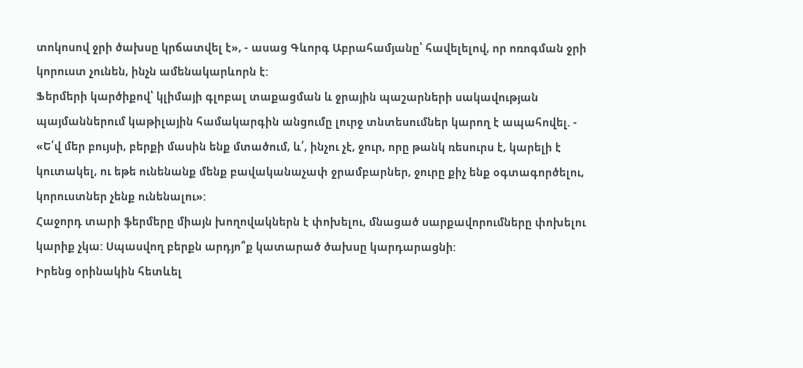տոկոսով ջրի ծախսը կրճատվել է», - ասաց Գևորգ Աբրահամյանը՝ հավելելով, որ ոռոգման ջրի կորուստ չունեն, ինչն ամենակարևորն է:
Ֆերմերի կարծիքով՝ կլիմայի գլոբալ տաքացման և ջրային պաշարների սակավության պայմաններում կաթիլային համակարգին անցումը լուրջ տնտեսումներ կարող է ապահովել. - «Ե՛վ մեր բույսի, բերքի մասին ենք մտածում, և՛, ինչու չէ, ջուր, որը թանկ ռեսուրս է, կարելի է կուտակել, ու եթե ունենանք մենք բավականաչափ ջրամբարներ, ջուրը քիչ ենք օգտագործելու, կորուստներ չենք ունենալու»:
Հաջորդ տարի ֆերմերը միայն խողովակներն է փոխելու, մնացած սարքավորումները փոխելու կարիք չկա: Սպասվող բերքն արդյո՞ք կատարած ծախսը կարդարացնի:
Իրենց օրինակին հետևել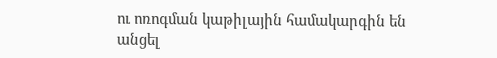ու ոռոգման կաթիլային համակարգին են անցել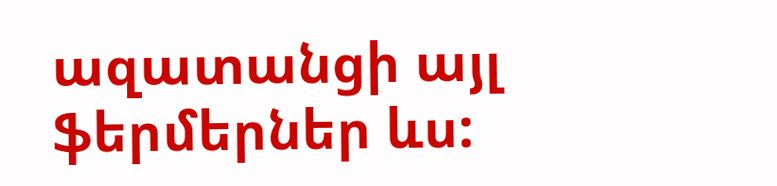ազատանցի այլ ֆերմերներ ևս: